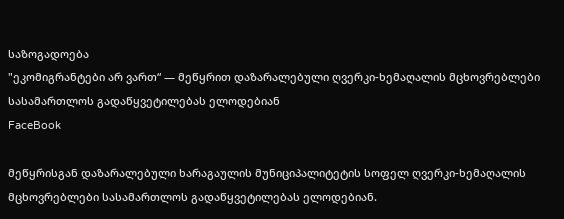საზოგადოება
"ეკომიგრანტები არ ვართ“ — მეწყრით დაზარალებული ღვერკი-ხემაღალის მცხოვრებლები სასამართლოს გადაწყვეტილებას ელოდებიან
FaceBook

მეწყრისგან დაზარალებული ხარაგაულის მუნიციპალიტეტის სოფელ ღვერკი-ხემაღალის მცხოვრებლები სასამართლოს გადაწყვეტილებას ელოდებიან.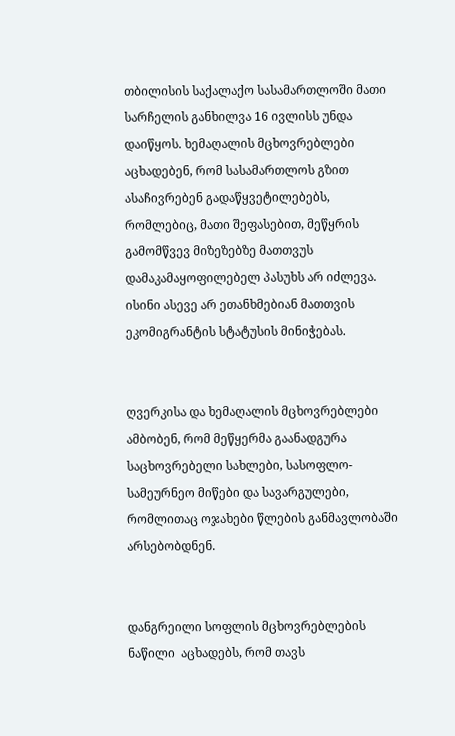თბილისის საქალაქო სასამართლოში მათი სარჩელის განხილვა 16 ივლისს უნდა დაიწყოს. ხემაღალის მცხოვრებლები აცხადებენ, რომ სასამართლოს გზით ასაჩივრებენ გადაწყვეტილებებს, რომლებიც, მათი შეფასებით, მეწყრის გამომწვევ მიზეზებზე მათთვუს დამაკამაყოფილებელ პასუხს არ იძლევა. ისინი ასევე არ ეთანხმებიან მათთვის ეკომიგრანტის სტატუსის მინიჭებას.


ღვერკისა და ხემაღალის მცხოვრებლები ამბობენ, რომ მეწყერმა გაანადგურა საცხოვრებელი სახლები, სასოფლო-სამეურნეო მიწები და სავარგულები, რომლითაც ოჯახები წლების განმავლობაში არსებობდნენ.


დანგრეილი სოფლის მცხოვრებლების ნაწილი  აცხადებს, რომ თავს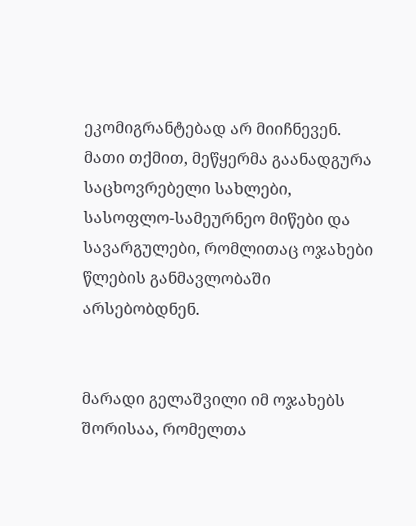ეკომიგრანტებად არ მიიჩნევენ. მათი თქმით, მეწყერმა გაანადგურა საცხოვრებელი სახლები, სასოფლო-სამეურნეო მიწები და სავარგულები, რომლითაც ოჯახები წლების განმავლობაში არსებობდნენ.


მარადი გელაშვილი იმ ოჯახებს შორისაა, რომელთა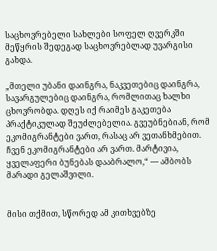საცხოვრებელი სახლები სოფელ ღვერკში მეწყრის შედეგად საცხოვრებლად უვარგისი გახდა.

„მთელი უბანი დაინგრა, ნაკვეთებიც დაინგრა, სავარგულებიც დაინგრა, რომლითაც ხალხი ცხოვრობდა. დღეს იქ რაიმეს გაკეთება პრაქტიკულად შეუძლებელია. გვეუბნებიან, რომ ეკომიგრანტები ვართ, რასაც არ ვეთანხმებით. ჩვენ ეკომიგრანტები არ ვართ. მარტივია, ყველაფერი ბუნებას დააბრალო,“ — ამბობს მარადი გელაშვილი.


მისი თქმით, სწორედ ამ კითხვებზე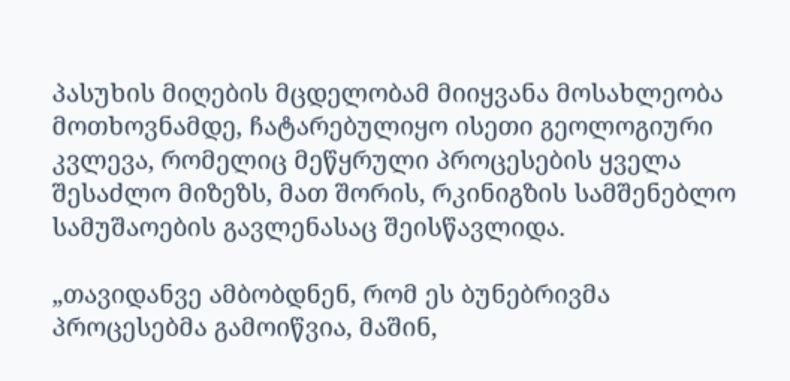პასუხის მიღების მცდელობამ მიიყვანა მოსახლეობა მოთხოვნამდე, ჩატარებულიყო ისეთი გეოლოგიური კვლევა, რომელიც მეწყრული პროცესების ყველა შესაძლო მიზეზს, მათ შორის, რკინიგზის სამშენებლო სამუშაოების გავლენასაც შეისწავლიდა.

„თავიდანვე ამბობდნენ, რომ ეს ბუნებრივმა პროცესებმა გამოიწვია, მაშინ,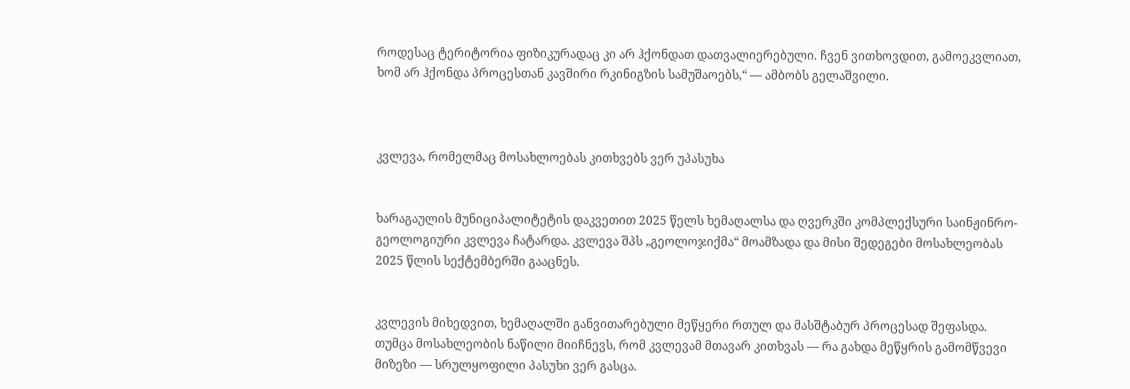როდესაც ტერიტორია ფიზიკურადაც კი არ ჰქონდათ დათვალიერებული. ჩვენ ვითხოვდით, გამოეკვლიათ, ხომ არ ჰქონდა პროცესთან კავშირი რკინიგზის სამუშაოებს,“ — ამბობს გელაშვილი.



კვლევა, რომელმაც მოსახლოებას კითხვებს ვერ უპასუხა


ხარაგაულის მუნიციპალიტეტის დაკვეთით 2025 წელს ხემაღალსა და ღვერკში კომპლექსური საინჟინრო-გეოლოგიური კვლევა ჩატარდა. კვლევა შპს „გეოლოჯიქმა“ მოამზადა და მისი შედეგები მოსახლეობას 2025 წლის სექტემბერში გააცნეს.


კვლევის მიხედვით, ხემაღალში განვითარებული მეწყერი რთულ და მასშტაბურ პროცესად შეფასდა. თუმცა მოსახლეობის ნაწილი მიიჩნევს, რომ კვლევამ მთავარ კითხვას — რა გახდა მეწყრის გამომწვევი მიზეზი — სრულყოფილი პასუხი ვერ გასცა.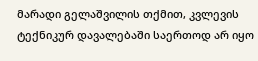მარადი გელაშვილის თქმით, კვლევის ტექნიკურ დავალებაში საერთოდ არ იყო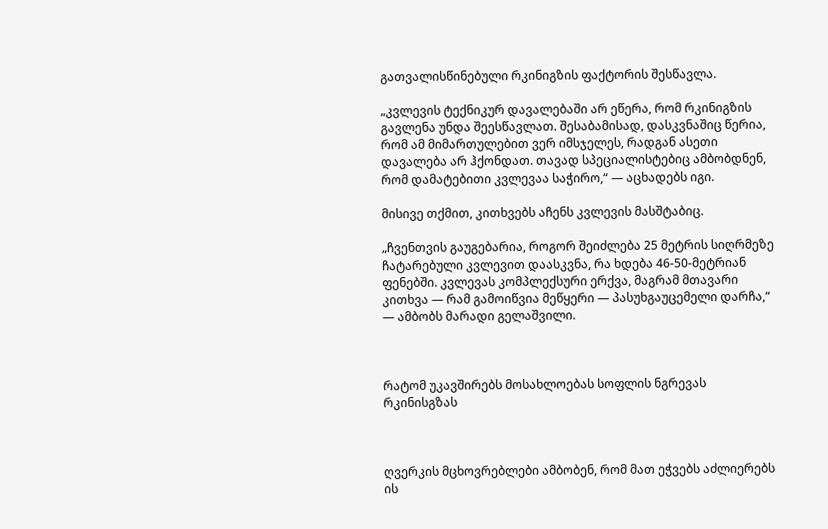გათვალისწინებული რკინიგზის ფაქტორის შესწავლა.

„კვლევის ტექნიკურ დავალებაში არ ეწერა, რომ რკინიგზის გავლენა უნდა შეესწავლათ. შესაბამისად, დასკვნაშიც წერია, რომ ამ მიმართულებით ვერ იმსჯელეს, რადგან ასეთი დავალება არ ჰქონდათ. თავად სპეციალისტებიც ამბობდნენ, რომ დამატებითი კვლევაა საჭირო,“ — აცხადებს იგი.

მისივე თქმით, კითხვებს აჩენს კვლევის მასშტაბიც.

„ჩვენთვის გაუგებარია, როგორ შეიძლება 25 მეტრის სიღრმეზე ჩატარებული კვლევით დაასკვნა, რა ხდება 46-50-მეტრიან ფენებში. კვლევას კომპლექსური ერქვა, მაგრამ მთავარი კითხვა — რამ გამოიწვია მეწყერი — პასუხგაუცემელი დარჩა,“ — ამბობს მარადი გელაშვილი.



რატომ უკავშირებს მოსახლოებას სოფლის ნგრევას რკინისგზას



ღვერკის მცხოვრებლები ამბობენ, რომ მათ ეჭვებს აძლიერებს ის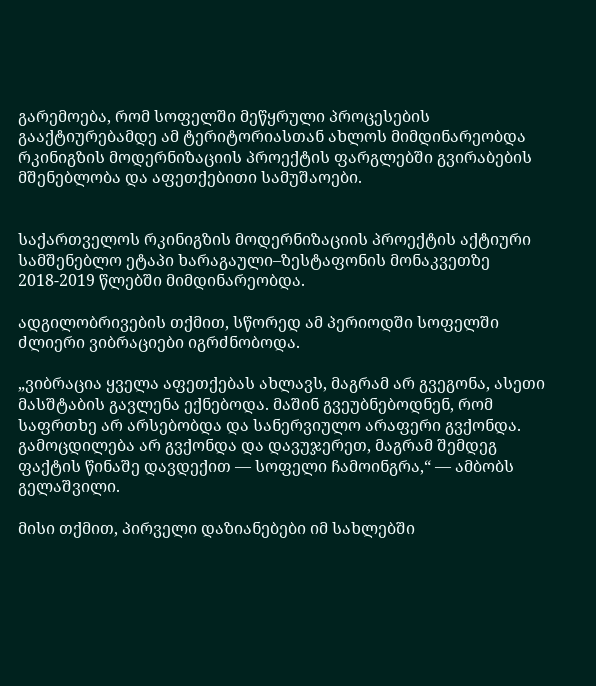გარემოება, რომ სოფელში მეწყრული პროცესების გააქტიურებამდე ამ ტერიტორიასთან ახლოს მიმდინარეობდა რკინიგზის მოდერნიზაციის პროექტის ფარგლებში გვირაბების მშენებლობა და აფეთქებითი სამუშაოები.


საქართველოს რკინიგზის მოდერნიზაციის პროექტის აქტიური სამშენებლო ეტაპი ხარაგაული–ზესტაფონის მონაკვეთზე 2018-2019 წლებში მიმდინარეობდა.

ადგილობრივების თქმით, სწორედ ამ პერიოდში სოფელში ძლიერი ვიბრაციები იგრძნობოდა.

„ვიბრაცია ყველა აფეთქებას ახლავს, მაგრამ არ გვეგონა, ასეთი მასშტაბის გავლენა ექნებოდა. მაშინ გვეუბნებოდნენ, რომ საფრთხე არ არსებობდა და სანერვიულო არაფერი გვქონდა. გამოცდილება არ გვქონდა და დავუჯერეთ, მაგრამ შემდეგ ფაქტის წინაშე დავდექით — სოფელი ჩამოინგრა,“ — ამბობს გელაშვილი.

მისი თქმით, პირველი დაზიანებები იმ სახლებში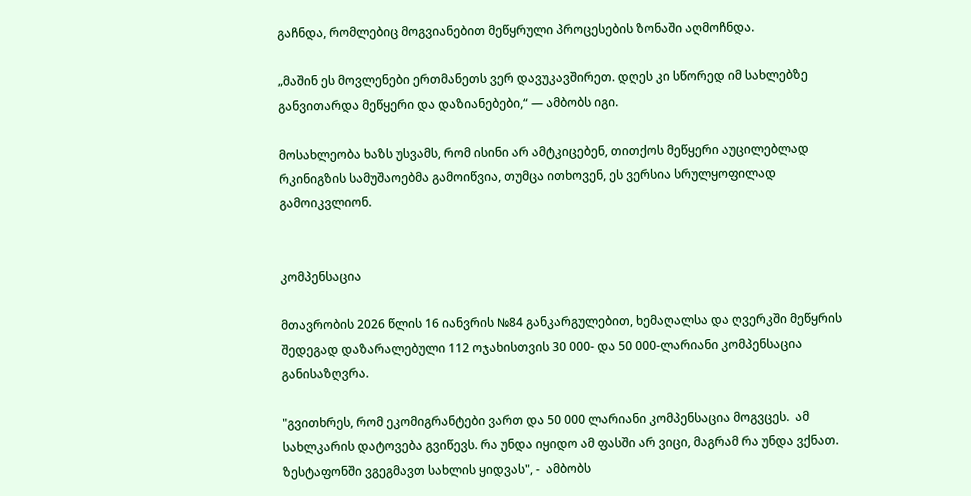გაჩნდა, რომლებიც მოგვიანებით მეწყრული პროცესების ზონაში აღმოჩნდა.

„მაშინ ეს მოვლენები ერთმანეთს ვერ დავუკავშირეთ. დღეს კი სწორედ იმ სახლებზე განვითარდა მეწყერი და დაზიანებები,“ — ამბობს იგი.

მოსახლეობა ხაზს უსვამს, რომ ისინი არ ამტკიცებენ, თითქოს მეწყერი აუცილებლად რკინიგზის სამუშაოებმა გამოიწვია, თუმცა ითხოვენ, ეს ვერსია სრულყოფილად გამოიკვლიონ.


კომპენსაცია

მთავრობის 2026 წლის 16 იანვრის №84 განკარგულებით, ხემაღალსა და ღვერკში მეწყრის შედეგად დაზარალებული 112 ოჯახისთვის 30 000- და 50 000-ლარიანი კომპენსაცია განისაზღვრა.

"გვითხრეს, რომ ეკომიგრანტები ვართ და 50 000 ლარიანი კომპენსაცია მოგვცეს.  ამ სახლკარის დატოვება გვიწევს. რა უნდა იყიდო ამ ფასში არ ვიცი, მაგრამ რა უნდა ვქნათ. ზესტაფონში ვგეგმავთ სახლის ყიდვას", -  ამბობს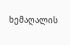ხემაღალის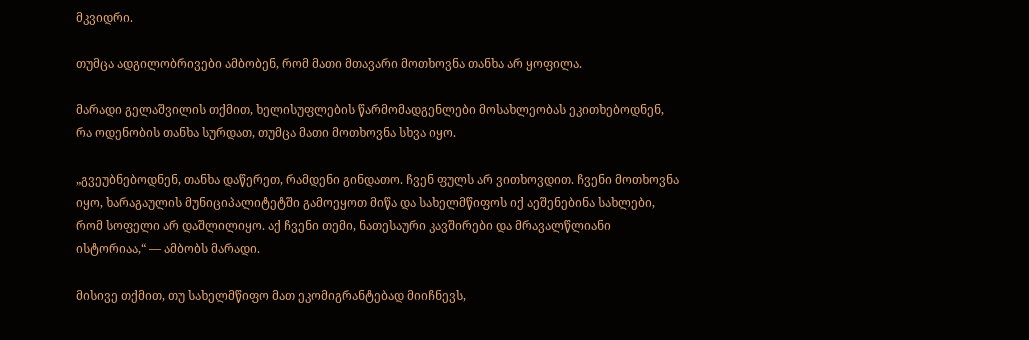მკვიდრი.

თუმცა ადგილობრივები ამბობენ, რომ მათი მთავარი მოთხოვნა თანხა არ ყოფილა.

მარადი გელაშვილის თქმით, ხელისუფლების წარმომადგენლები მოსახლეობას ეკითხებოდნენ, რა ოდენობის თანხა სურდათ, თუმცა მათი მოთხოვნა სხვა იყო.

„გვეუბნებოდნენ, თანხა დაწერეთ, რამდენი გინდათო. ჩვენ ფულს არ ვითხოვდით. ჩვენი მოთხოვნა იყო, ხარაგაულის მუნიციპალიტეტში გამოეყოთ მიწა და სახელმწიფოს იქ აეშენებინა სახლები, რომ სოფელი არ დაშლილიყო. აქ ჩვენი თემი, ნათესაური კავშირები და მრავალწლიანი ისტორიაა,“ — ამბობს მარადი.

მისივე თქმით, თუ სახელმწიფო მათ ეკომიგრანტებად მიიჩნევს,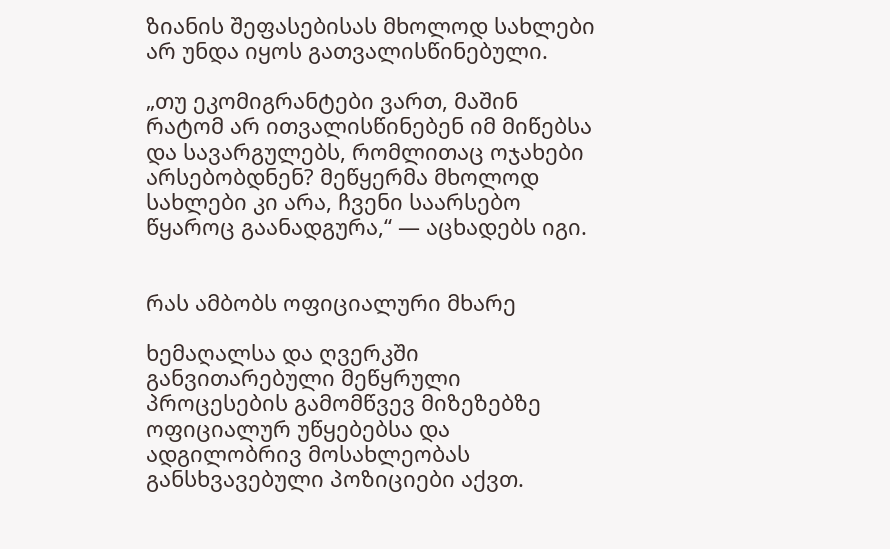ზიანის შეფასებისას მხოლოდ სახლები არ უნდა იყოს გათვალისწინებული.

„თუ ეკომიგრანტები ვართ, მაშინ რატომ არ ითვალისწინებენ იმ მიწებსა და სავარგულებს, რომლითაც ოჯახები არსებობდნენ? მეწყერმა მხოლოდ სახლები კი არა, ჩვენი საარსებო წყაროც გაანადგურა,“ — აცხადებს იგი.


რას ამბობს ოფიციალური მხარე

ხემაღალსა და ღვერკში განვითარებული მეწყრული პროცესების გამომწვევ მიზეზებზე ოფიციალურ უწყებებსა და ადგილობრივ მოსახლეობას განსხვავებული პოზიციები აქვთ.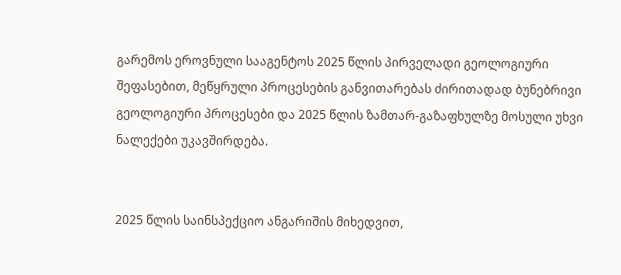გარემოს ეროვნული სააგენტოს 2025 წლის პირველადი გეოლოგიური შეფასებით, მეწყრული პროცესების განვითარებას ძირითადად ბუნებრივი გეოლოგიური პროცესები და 2025 წლის ზამთარ-გაზაფხულზე მოსული უხვი ნალექები უკავშირდება.


2025 წლის საინსპექციო ანგარიშის მიხედვით,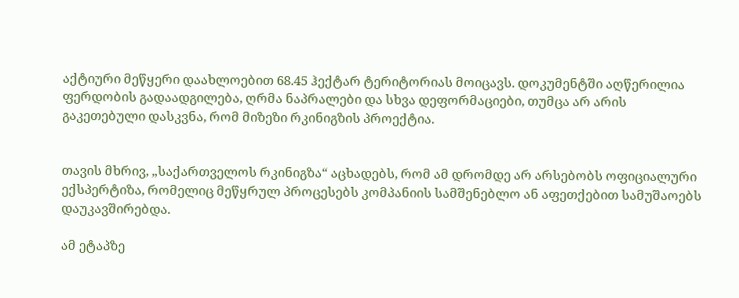აქტიური მეწყერი დაახლოებით 68.45 ჰექტარ ტერიტორიას მოიცავს. დოკუმენტში აღწერილია ფერდობის გადაადგილება, ღრმა ნაპრალები და სხვა დეფორმაციები, თუმცა არ არის გაკეთებული დასკვნა, რომ მიზეზი რკინიგზის პროექტია.


თავის მხრივ, „საქართველოს რკინიგზა“ აცხადებს, რომ ამ დრომდე არ არსებობს ოფიციალური ექსპერტიზა, რომელიც მეწყრულ პროცესებს კომპანიის სამშენებლო ან აფეთქებით სამუშაოებს დაუკავშირებდა.

ამ ეტაპზე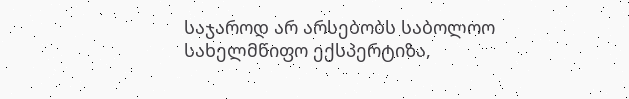საჯაროდ არ არსებობს საბოლოო სახელმწიფო ექსპერტიზა,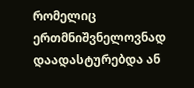რომელიც ერთმნიშვნელოვნად დაადასტურებდა ან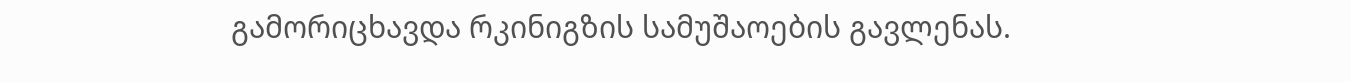გამორიცხავდა რკინიგზის სამუშაოების გავლენას.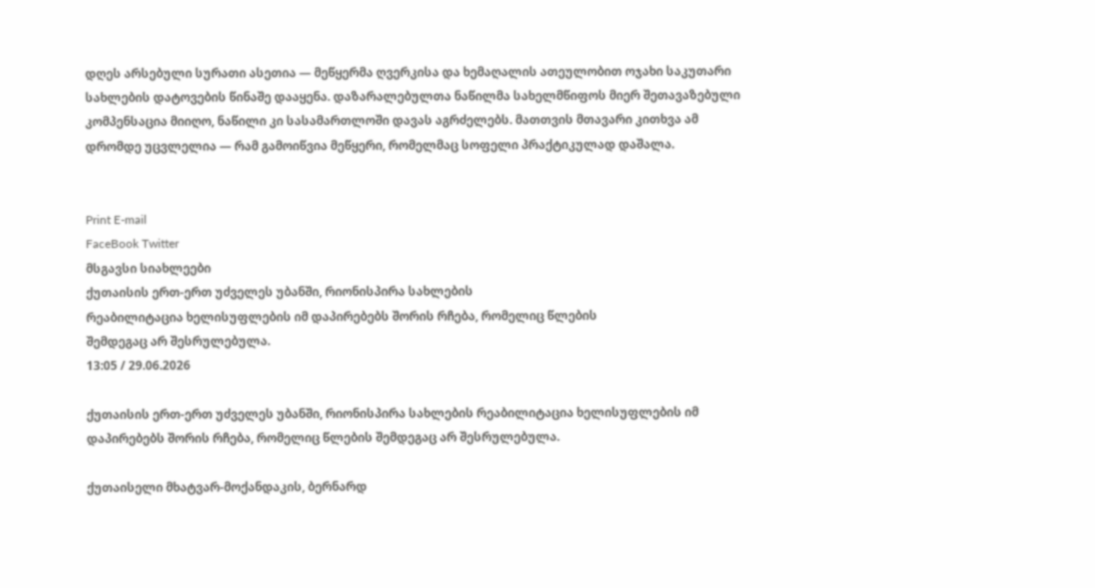დღეს არსებული სურათი ასეთია — მეწყერმა ღვერკისა და ხემაღალის ათეულობით ოჯახი საკუთარი სახლების დატოვების წინაშე დააყენა. დაზარალებულთა ნაწილმა სახელმწიფოს მიერ შეთავაზებული კომპენსაცია მიიღო, ნაწილი კი სასამართლოში დავას აგრძელებს. მათთვის მთავარი კითხვა ამ დრომდე უცვლელია — რამ გამოიწვია მეწყერი, რომელმაც სოფელი პრაქტიკულად დაშალა.


Print E-mail
FaceBook Twitter
მსგავსი სიახლეები
ქუთაისის ერთ-ერთ უძველეს უბანში, რიონისპირა სახლების
რეაბილიტაცია ხელისუფლების იმ დაპირებებს შორის რჩება, რომელიც წლების
შემდეგაც არ შესრულებულა.
13:05 / 29.06.2026

ქუთაისის ერთ-ერთ უძველეს უბანში, რიონისპირა სახლების რეაბილიტაცია ხელისუფლების იმ დაპირებებს შორის რჩება, რომელიც წლების შემდეგაც არ შესრულებულა.

ქუთაისელი მხატვარ-მოქანდაკის, ბერნარდ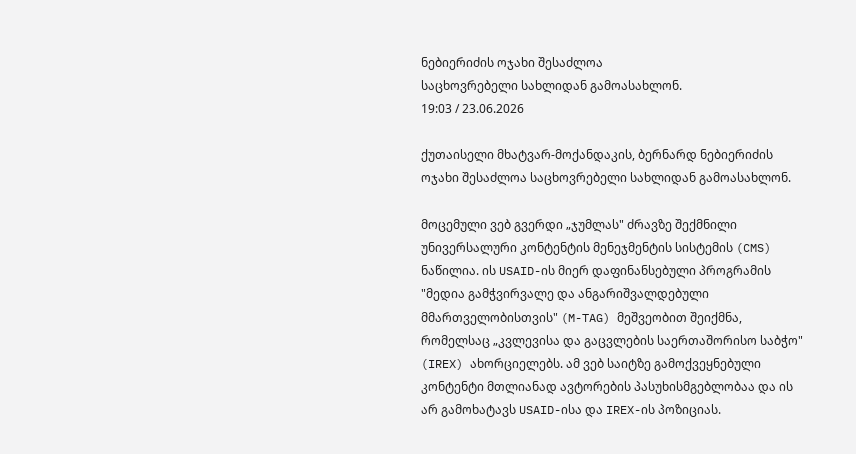ნებიერიძის ოჯახი შესაძლოა
საცხოვრებელი სახლიდან გამოასახლონ.
19:03 / 23.06.2026

ქუთაისელი მხატვარ-მოქანდაკის, ბერნარდ ნებიერიძის ოჯახი შესაძლოა საცხოვრებელი სახლიდან გამოასახლონ.

მოცემული ვებ გვერდი „ჯუმლას" ძრავზე შექმნილი უნივერსალური კონტენტის მენეჯმენტის სისტემის (CMS) ნაწილია. ის USAID-ის მიერ დაფინანსებული პროგრამის "მედია გამჭვირვალე და ანგარიშვალდებული მმართველობისთვის" (M-TAG) მეშვეობით შეიქმნა, რომელსაც „კვლევისა და გაცვლების საერთაშორისო საბჭო" (IREX) ახორციელებს. ამ ვებ საიტზე გამოქვეყნებული კონტენტი მთლიანად ავტორების პასუხისმგებლობაა და ის არ გამოხატავს USAID-ისა და IREX-ის პოზიციას.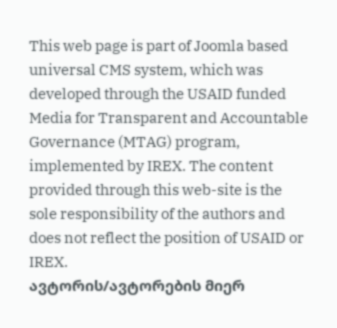This web page is part of Joomla based universal CMS system, which was developed through the USAID funded Media for Transparent and Accountable Governance (MTAG) program, implemented by IREX. The content provided through this web-site is the sole responsibility of the authors and does not reflect the position of USAID or IREX.
ავტორის/ავტორების მიერ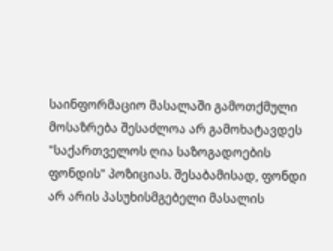საინფორმაციო მასალაში გამოთქმული მოსაზრება შესაძლოა არ გამოხატავდეს "საქართველოს ღია საზოგადოების ფონდის" პოზიციას. შესაბამისად, ფონდი არ არის პასუხისმგებელი მასალის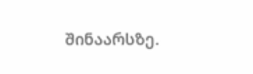შინაარსზე.